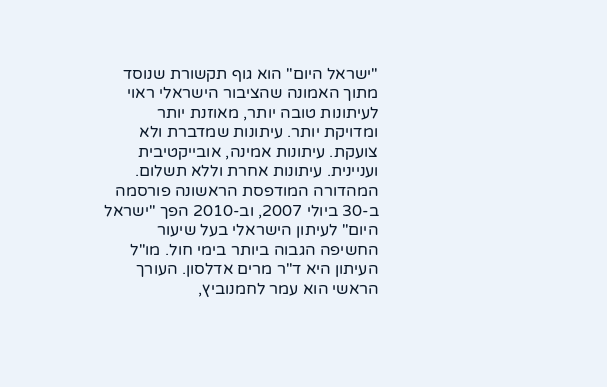"ישראל היום" הוא גוף תקשורת שנוסד מתוך האמונה שהציבור הישראלי ראוי לעיתונות טובה יותר, מאוזנת יותר ומדויקת יותר. עיתונות שמדברת ולא צועקת. עיתונות אמינה, אובייקטיבית ועניינית. עיתונות אחרת וללא תשלום. המהדורה המודפסת הראשונה פורסמה ב-30 ביולי 2007, וב-2010 הפך "ישראל היום" לעיתון הישראלי בעל שיעור החשיפה הגבוה ביותר בימי חול. מו"ל העיתון היא ד"ר מרים אדלסון. העורך הראשי הוא עמר לחמנוביץ,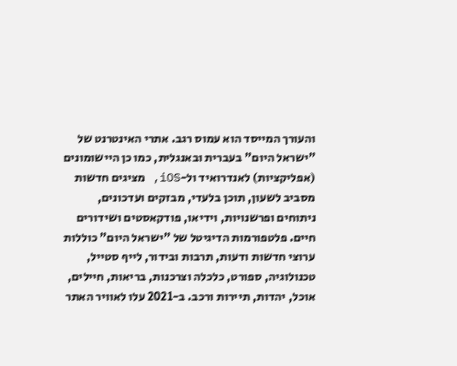והעורך המייסד הוא עמוס רגב. אתרי האינטרנט של "ישראל היום" בעברית ובאנגלית, כמו כן היישומונים (אפליקציות) לאנדרואיד ול-iOS, מציגים חדשות מסביב לשעון, תוכן בלעדי, מבזקים ועדכונים, ניתוחים ופרשנויות, וידיאו, פודקאסטים ושידורים חיים. פלטפורמות הדיגיטל של "ישראל היום" כוללות ערוצי חדשות ודעות, תרבות ובידור, לייף סטייל, טכנולוגיה, ספורט, כלכלה וצרכנות, בריאות, חיילים, אוכל, יהדות, תיירות ורכב. ב-2021 עלו לאוויר האתר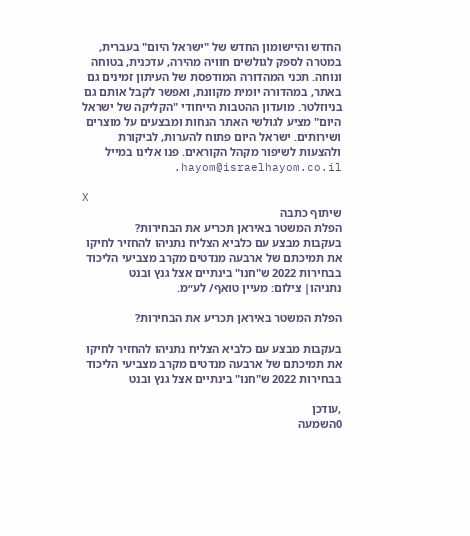החדש והיישומון החדש של "ישראל היום" בעברית, במטרה לספק לגולשים חוויה מהירה, עדכנית, בטוחה ונוחה. תכני המהדורה המודפסת של העיתון זמינים גם באתר, במהדורה יומית מקוונת, ואפשר לקבל אותם גם בניוזלטר. מועדון ההטבות הייחודי "הקליקה של ישראל היום" מציע לגולשי האתר הנחות ומבצעים על מוצרים ושירותים. ישראל היום פתוח להערות, לביקורת ולהצעות לשיפור מקהל הקוראים. פנו אלינו במייל hayom@israelhayom.co.il.

X
שיתוף כתבה
הפלת המשטר באיראן תכריע את הבחירות?
בעקבות מבצע עם כלביא הצליח נתניהו להחזיר לחיקו את תמיכתם של ארבעה מנדטים מקרב מצביעי הליכוד בבחירות 2022 ש"חנו" בינתיים אצל גנץ ובנט
נתניהו| צילום: מעיין טואף/ לע״מ.

הפלת המשטר באיראן תכריע את הבחירות?

בעקבות מבצע עם כלביא הצליח נתניהו להחזיר לחיקו את תמיכתם של ארבעה מנדטים מקרב מצביעי הליכוד בבחירות 2022 ש"חנו" בינתיים אצל גנץ ובנט

,עודכן
0השמעה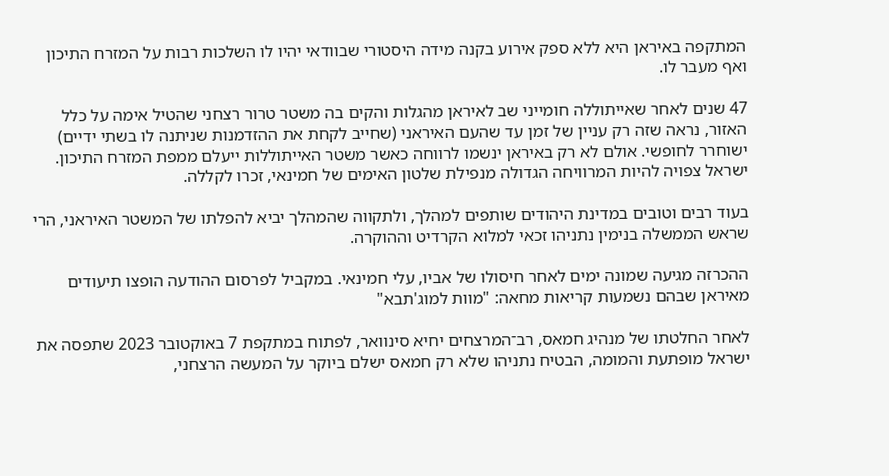המתקפה באיראן היא ללא ספק אירוע בקנה מידה היסטורי שבוודאי יהיו לו השלכות רבות על המזרח התיכון ואף מעבר לו.

47 שנים לאחר שאייתוללה חומייני שב לאיראן מהגלות והקים בה משטר טרור רצחני שהטיל אימה על כלל האזור, נראה שזה רק עניין של זמן עד שהעם האיראני (שחייב לקחת את ההזדמנות שניתנה לו בשתי ידיים) ישוחרר לחופשי. אולם לא רק באיראן ינשמו לרווחה כאשר משטר האייתוללות ייעלם ממפת המזרח התיכון. ישראל צפויה להיות המרוויחה הגדולה מנפילת שלטון האימים של חמינאי, זכרו לקללה.

בעוד רבים וטובים במדינת היהודים שותפים למהלך, ולתקווה שהמהלך יביא להפלתו של המשטר האיראני, הרי שראש הממשלה בנימין נתניהו זכאי למלוא הקרדיט וההוקרה.

ההכרזה מגיעה שמונה ימים לאחר חיסולו של אביו, עלי חמינאי. במקביל לפרסום ההודעה הופצו תיעודים מאיראן שבהם נשמעות קריאות מחאה: "מוות למוג'תבא"

לאחר החלטתו של מנהיג חמאס, רב־המרצחים יחיא סינוואר, לפתוח במתקפת 7 באוקטובר 2023 שתפסה את ישראל מופתעת והמומה, הבטיח נתניהו שלא רק חמאס ישלם ביוקר על המעשה הרצחני,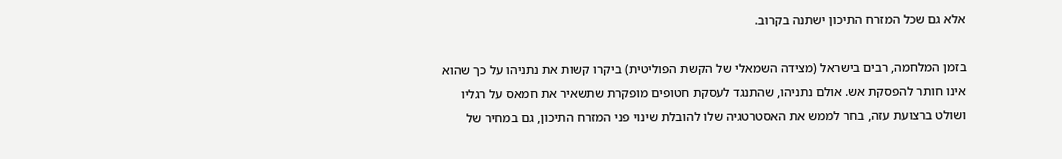אלא גם שכל המזרח התיכון ישתנה בקרוב.

בזמן המלחמה, רבים בישראל (מצידה השמאלי של הקשת הפוליטית) ביקרו קשות את נתניהו על כך שהוא אינו חותר להפסקת אש. אולם נתניהו, שהתנגד לעסקת חטופים מופקרת שתשאיר את חמאס על רגליו ושולט ברצועת עזה, בחר לממש את האסטרטגיה שלו להובלת שינוי פני המזרח התיכון, גם במחיר של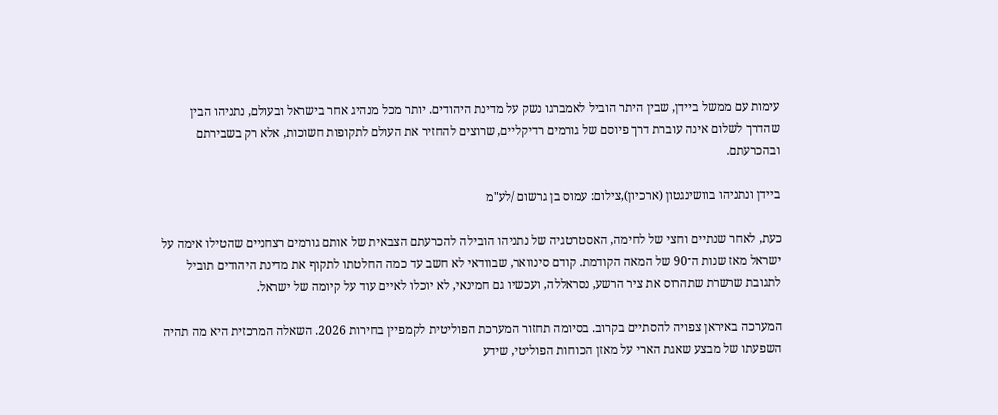עימות עם ממשל ביידן, שבין היתר הוביל לאמברגו נשק על מדינת היהודים. יותר מכל מנהיג אחר בישראל ובעולם, נתניהו הבין שהדרך לשלום אינה עוברת דרך פיוסם של גורמים רדיקליים, שרוצים להחזיר את העולם לתקופות חשוכות, אלא רק בשבירתם ובהכרעתם.

ביידן ונתניהו בוושינגטון (ארכיון),צילום: עמוס בן גרשום /לע"מ

כעת, לאחר שנתיים וחצי של לחימה, האסטרטגיה של נתניהו הובילה להכרעתם הצבאית של אותם גורמים רצחניים שהטילו אימה על ישראל מאז שנות ה־90 של המאה הקודמת. קודם סינוואר, שבוודאי לא חשב עד כמה החלטתו לתקוף את מדינת היהודים תוביל לתגובת שרשרת שתהרוס את ציר הרשע, נסראללה, ועכשיו גם חמינאי, לא יוכלו לאיים עוד על קיומה של ישראל.

המערכה באיראן צפויה להסתיים בקרוב. בסיומה תחזור המערכת הפוליטית לקמפיין בחירות 2026. השאלה המרכזית היא מה תהיה השפעתו של מבצע שאגת הארי על מאזן הכוחות הפוליטי, שידע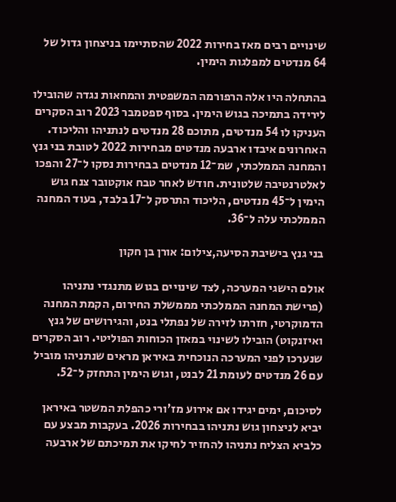שינויים רבים מאז בחירות 2022 שהסתיימו בניצחון גדול של 64 מנדטים למפלגות הימין.

בהתחלה היו אלה הרפורמה המשפטית והמחאות נגדה שהובילו לירידה בתמיכה בגוש הימין. בסוף ספטמבר 2023 רוב הסקרים העניקו לו 54 מנדטים, מתוכם 28 מנדטים לנתניהו והליכוד. האחרונים איבדו ארבעה מנדטים מבחירות 2022 לטובת בני גנץ והמחנה הממלכתי, שמ־12 מנדטים בבחירות נסקו ל־27 והפכו לאלטרנטיבה שלטונית. חודש לאחר טבח אוקטובר צנח גוש הימין ל־45 מנדטים, הליכוד התרסק ל־17 בלבד, בעוד המחנה הממלכתי עלה ל־36.

בני גנץ בישיבת הסיעה,צילום: אורן בן חקון

אולם הישגי המערכה, לצד שינויים בגוש מתנגדי נתניהו (פרישת המחנה הממלכתי מממשלת החירום, הקמת המחנה הדמוקרטי, חזרתו לזירה של נפתלי בנט, והגירושים של גנץ ואיזנקוט) הובילו לשינוי במאזן הכוחות הפוליטי. רוב הסקרים שנערכו לפני המערכה הנוכחית באיראן מראים שנתניהו מוביל עם 26 מנדטים לעומת 21 לבנט, וגוש הימין התחזק ל־52.

לסיכום, ימים יגידו אם אירוע מז'ורי כהפלת המשטר באיראן יביא לניצחון גוש נתניהו בבחירות 2026. בעקבות מבצע עם כלביא הצליח נתניהו להחזיר לחיקו את תמיכתם של ארבעה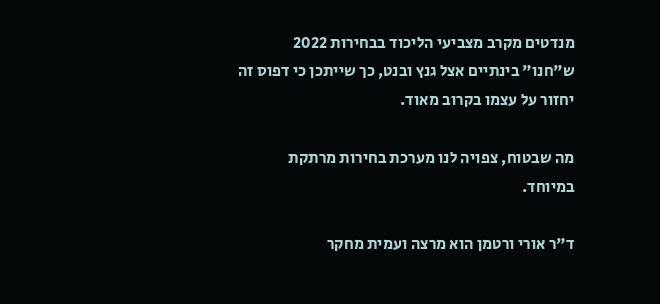מנדטים מקרב מצביעי הליכוד בבחירות 2022 ש"חנו" בינתיים אצל גנץ ובנט, כך שייתכן כי דפוס זה יחזור על עצמו בקרוב מאוד.

מה שבטוח, צפויה לנו מערכת בחירות מרתקת במיוחד.

ד"ר אורי ורטמן הוא מרצה ועמית מחקר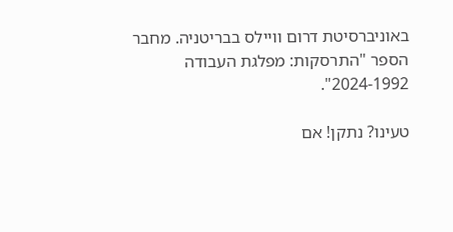באוניברסיטת דרום וויילס בבריטניה. מחבר הספר "התרסקות: מפלגת העבודה 2024-1992".

טעינו? נתקן! אם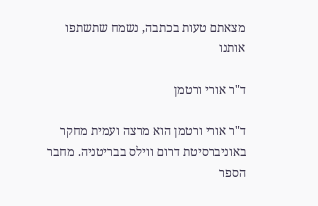מצאתם טעות בכתבה, נשמח שתשתפו אותנו

ד"ר אורי ורטמן

ד"ר אורי ורטמן הוא מרצה ועמית מחקר באוניברסיטת דרום ווילס בבריטניה. מחבר הספר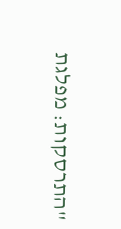"התרסקות: מפלגת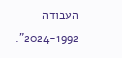העבודה 2024-1992".